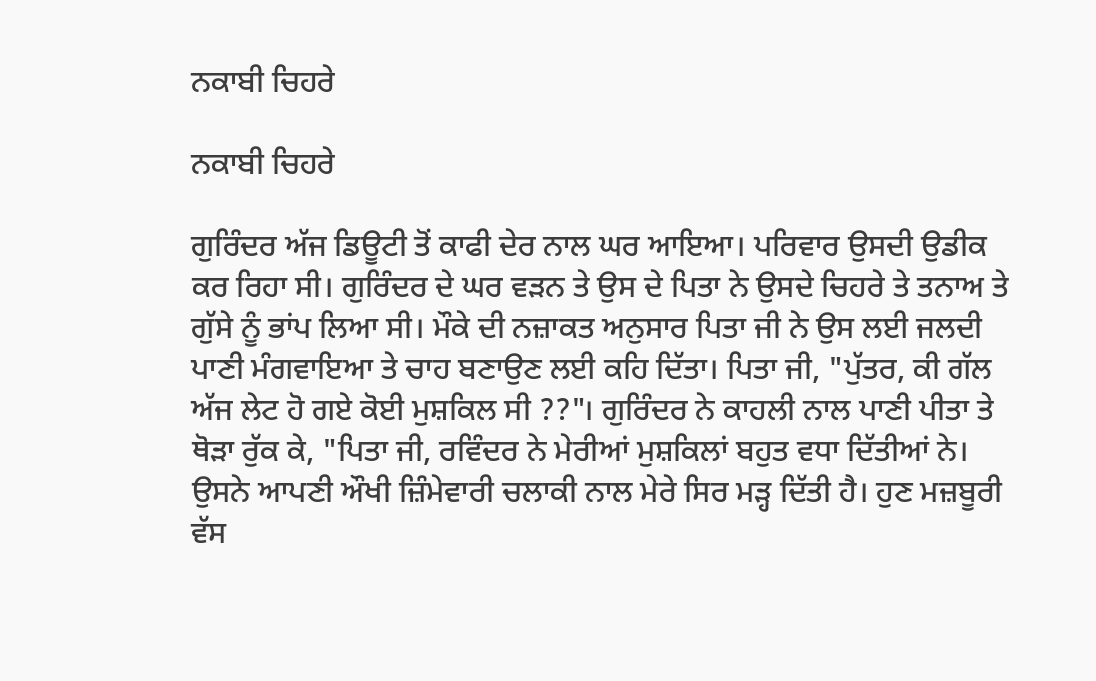ਨਕਾਬੀ ਚਿਹਰੇ

ਨਕਾਬੀ ਚਿਹਰੇ

ਗੁਰਿੰਦਰ ਅੱਜ ਡਿਊਟੀ ਤੋਂ ਕਾਫੀ ਦੇਰ ਨਾਲ ਘਰ ਆਇਆ। ਪਰਿਵਾਰ ਉਸਦੀ ਉਡੀਕ ਕਰ ਰਿਹਾ ਸੀ। ਗੁਰਿੰਦਰ ਦੇ ਘਰ ਵੜਨ ਤੇ ਉਸ ਦੇ ਪਿਤਾ ਨੇ ਉਸਦੇ ਚਿਹਰੇ ਤੇ ਤਨਾਅ ਤੇ ਗੁੱਸੇ ਨੂੰ ਭਾਂਪ ਲਿਆ ਸੀ। ਮੌਕੇ ਦੀ ਨਜ਼ਾਕਤ ਅਨੁਸਾਰ ਪਿਤਾ ਜੀ ਨੇ ਉਸ ਲਈ ਜਲਦੀ ਪਾਣੀ ਮੰਗਵਾਇਆ ਤੇ ਚਾਹ ਬਣਾਉਣ ਲਈ ਕਹਿ ਦਿੱਤਾ। ਪਿਤਾ ਜੀ, "ਪੁੱਤਰ, ਕੀ ਗੱਲ ਅੱਜ ਲੇਟ ਹੋ ਗਏ ਕੋਈ ਮੁਸ਼ਕਿਲ ਸੀ ??"। ਗੁਰਿੰਦਰ ਨੇ ਕਾਹਲੀ ਨਾਲ ਪਾਣੀ ਪੀਤਾ ਤੇ ਥੋੜਾ ਰੁੱਕ ਕੇ, "ਪਿਤਾ ਜੀ, ਰਵਿੰਦਰ ਨੇ ਮੇਰੀਆਂ ਮੁਸ਼ਕਿਲਾਂ ਬਹੁਤ ਵਧਾ ਦਿੱਤੀਆਂ ਨੇ। ਉਸਨੇ ਆਪਣੀ ਔਖੀ ਜ਼ਿੰਮੇਵਾਰੀ ਚਲਾਕੀ ਨਾਲ ਮੇਰੇ ਸਿਰ ਮੜ੍ਹ ਦਿੱਤੀ ਹੈ। ਹੁਣ ਮਜ਼ਬੂਰੀ ਵੱਸ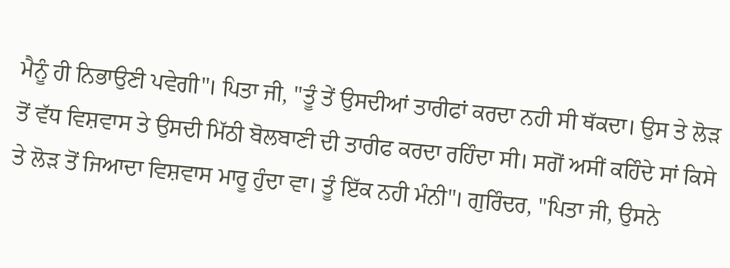ਮੈਨੂੰ ਹੀ ਨਿਭਾਉਣੀ ਪਵੇਗੀ"। ਪਿਤਾ ਜੀ, "ਤੂੰ ਤੇਂ ਉਸਦੀਆਂ ਤਾਰੀਫਾਂ ਕਰਦਾ ਨਹੀ ਸੀ ਥੱਕਦਾ। ਉਸ ਤੇ ਲੋੜ ਤੋਂ ਵੱਧ ਵਿਸ਼ਵਾਸ ਤੇ ਉਸਦੀ ਮਿੱਠੀ ਬੋਲਬਾਣੀ ਦੀ ਤਾਰੀਫ ਕਰਦਾ ਰਹਿੰਦਾ ਸੀ। ਸਗੋਂ ਅਸੀਂ ਕਹਿੰਦੇ ਸਾਂ ਕਿਸੇ ਤੇ ਲੋੜ ਤੋਂ ਜਿਆਦਾ ਵਿਸ਼ਵਾਸ ਮਾਰੂ ਹੁੰਦਾ ਵਾ। ਤੂੰ ਇੱਕ ਨਹੀ ਮੰਨੀ"। ਗੁਰਿੰਦਰ, "ਪਿਤਾ ਜੀ, ਉਸਨੇ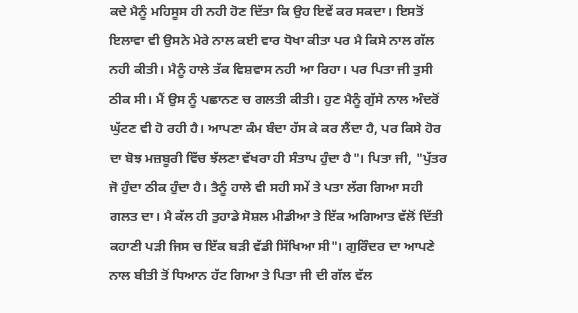ਕਦੇ ਮੈਨੂੰ ਮਹਿਸੂਸ ਹੀ ਨਹੀ ਹੋਣ ਦਿੱਤਾ ਕਿ ਉਹ ਇਵੇਂ ਕਰ ਸਕਦਾ। ਇਸਤੋਂ ਇਲਾਵਾ ਵੀ ਉਸਨੇ ਮੇਰੇ ਨਾਲ ਕਈ ਵਾਰ ਧੋਖਾ ਕੀਤਾ ਪਰ ਮੈ ਕਿਸੇ ਨਾਲ ਗੱਲ ਨਹੀ ਕੀਤੀ। ਮੈਨੂੰ ਹਾਲੇ ਤੱਕ ਵਿਸ਼ਵਾਸ ਨਹੀ ਆ ਰਿਹਾ। ਪਰ ਪਿਤਾ ਜੀ ਤੁਸੀ ਠੀਕ ਸੀ। ਮੈਂ ਉਸ ਨੂੰ ਪਛਾਨਣ ਚ ਗਲਤੀ ਕੀਤੀ। ਹੁਣ ਮੈਨੂੰ ਗੁੱਸੇ ਨਾਲ ਅੰਦਰੋਂ ਘੁੱਟਣ ਵੀ ਹੋ ਰਹੀ ਹੈ। ਆਪਣਾ ਕੰਮ ਬੰਦਾ ਹੱਸ ਕੇ ਕਰ ਲੈਂਦਾ ਹੈ, ਪਰ ਕਿਸੇ ਹੋਰ ਦਾ ਬੋਝ ਮਜ਼ਬੂਰੀ ਵਿੱਚ ਝੱਲਣਾ ਵੱਖਰਾ ਹੀ ਸੰਤਾਪ ਹੁੰਦਾ ਹੈ"। ਪਿਤਾ ਜੀ, "ਪੁੱਤਰ ਜੋ ਹੁੰਦਾ ਠੀਕ ਹੁੰਦਾ ਹੈ। ਤੈਨੂੰ ਹਾਲੇ ਵੀ ਸਹੀ ਸਮੇਂ ਤੇ ਪਤਾ ਲੱਗ ਗਿਆ ਸਹੀ ਗਲਤ ਦਾ। ਮੈ ਕੱਲ ਹੀ ਤੁਹਾਡੇ ਸੋਸ਼ਲ ਮੀਡੀਆ ਤੇ ਇੱਕ ਅਗਿਆਤ ਵੱਲੋਂ ਦਿੱਤੀ ਕਹਾਣੀ ਪੜੀ ਜਿਸ ਚ ਇੱਕ ਬੜੀ ਵੱਡੀ ਸਿੱਖਿਆ ਸੀ"। ਗੁਰਿੰਦਰ ਦਾ ਆਪਣੇ ਨਾਲ ਬੀਤੀ ਤੋਂ ਧਿਆਨ ਹੱਟ ਗਿਆ ਤੇ ਪਿਤਾ ਜੀ ਦੀ ਗੱਲ ਵੱਲ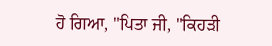ਹੋ ਗਿਆ, "ਪਿਤਾ ਜੀ, "ਕਿਹੜੀ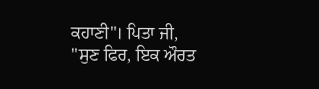ਕਹਾਣੀ"। ਪਿਤਾ ਜੀ, "ਸੁਣ ਫਿਰ, ਇਕ ਔਰਤ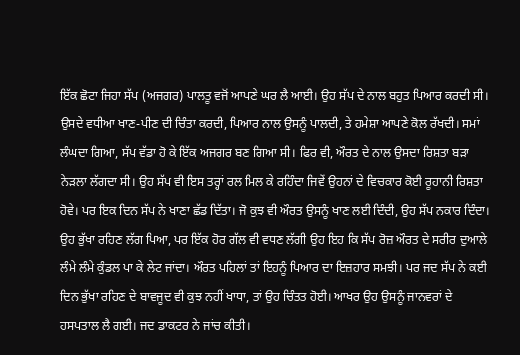ਇੱਕ ਛੋਟਾ ਜਿਹਾ ਸੱਪ (ਅਜਗਰ) ਪਾਲਤੂ ਵਜੋਂ ਆਪਣੇ ਘਰ ਲੈ ਆਈ। ਉਹ ਸੱਪ ਦੇ ਨਾਲ ਬਹੁਤ ਪਿਆਰ ਕਰਦੀ ਸੀ। ਉਸਦੇ ਵਧੀਆ ਖਾਣ-ਪੀਣ ਦੀ ਚਿੰਤਾ ਕਰਦੀ, ਪਿਆਰ ਨਾਲ ਉਸਨੂੰ ਪਾਲਦੀ, ਤੇ ਹਮੇਸ਼ਾ ਆਪਣੇ ਕੋਲ ਰੱਖਦੀ। ਸਮਾਂ ਲੰਘਦਾ ਗਿਆ, ਸੱਪ ਵੱਡਾ ਹੋ ਕੇ ਇੱਕ ਅਜਗਰ ਬਣ ਗਿਆ ਸੀ। ਫਿਰ ਵੀ, ਔਰਤ ਦੇ ਨਾਲ ਉਸਦਾ ਰਿਸ਼ਤਾ ਬੜਾ ਨੇੜਲਾ ਲੱਗਦਾ ਸੀ। ਉਹ ਸੱਪ ਵੀ ਇਸ ਤਰ੍ਹਾਂ ਰਲ ਮਿਲ ਕੇ ਰਹਿੰਦਾ ਜਿਵੇਂ ਉਹਨਾਂ ਦੇ ਵਿਚਕਾਰ ਕੋਈ ਰੂਹਾਨੀ ਰਿਸ਼ਤਾ ਹੋਵੇ। ਪਰ ਇਕ ਦਿਨ ਸੱਪ ਨੇ ਖਾਣਾ ਛੱਡ ਦਿੱਤਾ। ਜੋ ਕੁਝ ਵੀ ਔਰਤ ਉਸਨੂੰ ਖਾਣ ਲਈ ਦਿੰਦੀ, ਉਹ ਸੱਪ ਨਕਾਰ ਦਿੰਦਾ। ਉਹ ਭੁੱਖਾ ਰਹਿਣ ਲੱਗ ਪਿਆ, ਪਰ ਇੱਕ ਹੋਰ ਗੱਲ ਵੀ ਵਧਣ ਲੱਗੀ ਉਹ ਇਹ ਕਿ ਸੱਪ ਰੋਜ਼ ਔਰਤ ਦੇ ਸਰੀਰ ਦੁਆਲੇ ਲੰਮੇ ਲੰਮੇ ਕੁੰਡਲ ਪਾ ਕੇ ਲੇਟ ਜਾਂਦਾ। ਔਰਤ ਪਹਿਲਾਂ ਤਾਂ ਇਹਨੂੰ ਪਿਆਰ ਦਾ ਇਜ਼ਹਾਰ ਸਮਝੀ। ਪਰ ਜਦ ਸੱਪ ਨੇ ਕਈ ਦਿਨ ਭੁੱਖਾ ਰਹਿਣ ਦੇ ਬਾਵਜੂਦ ਵੀ ਕੁਝ ਨਹੀਂ ਖਾਧਾ, ਤਾਂ ਉਹ ਚਿੰਤਤ ਹੋਈ। ਆਖਰ ਉਹ ਉਸਨੂੰ ਜਾਨਵਰਾਂ ਦੇ ਹਸਪਤਾਲ ਲੈ ਗਈ। ਜਦ ਡਾਕਟਰ ਨੇ ਜਾਂਚ ਕੀਤੀ।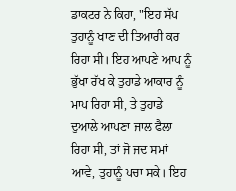ਡਾਕਟਰ ਨੇ ਕਿਹਾ, "ਇਹ ਸੱਪ ਤੁਹਾਨੂੰ ਖਾਣ ਦੀ ਤਿਆਰੀ ਕਰ ਰਿਹਾ ਸੀ। ਇਹ ਆਪਣੇ ਆਪ ਨੂੰ ਭੁੱਖਾ ਰੱਖ ਕੇ ਤੁਹਾਡੇ ਆਕਾਰ ਨੂੰ ਮਾਪ ਰਿਹਾ ਸੀ, ਤੇ ਤੁਹਾਡੇ ਦੁਆਲੇ ਆਪਣਾ ਜਾਲ ਫੈਲਾ ਰਿਹਾ ਸੀ, ਤਾਂ ਜੋ ਜਦ ਸਮਾਂ ਆਵੇ, ਤੁਹਾਨੂੰ ਪਚਾ ਸਕੇ। ਇਹ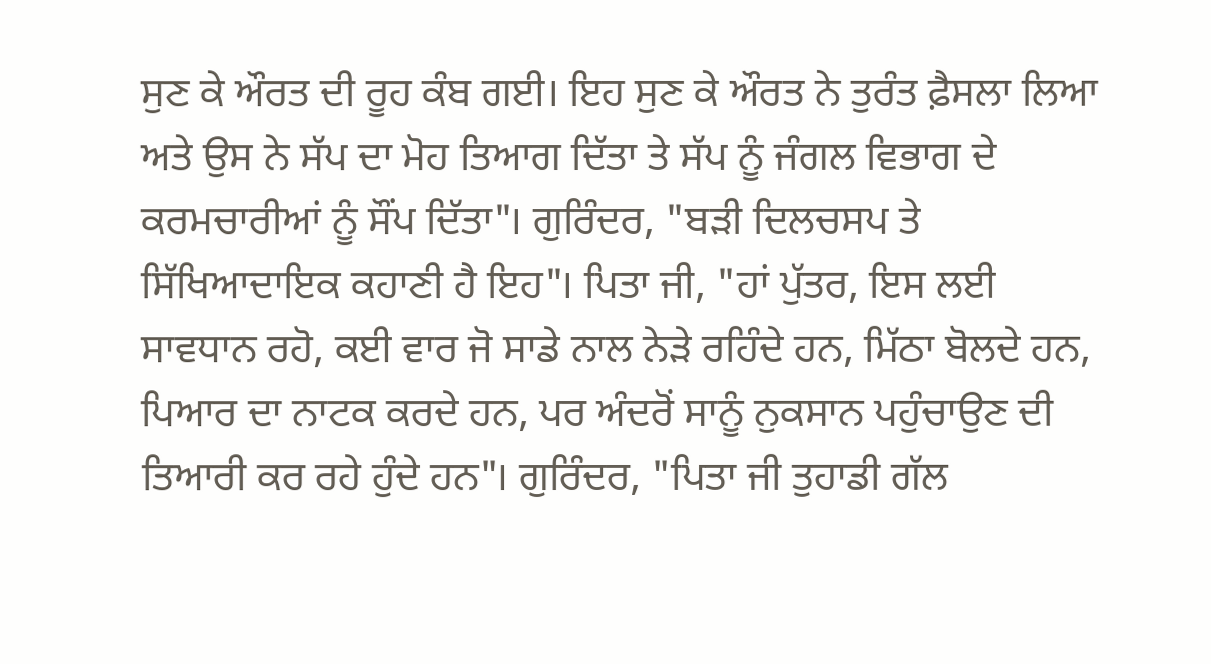ਸੁਣ ਕੇ ਔਰਤ ਦੀ ਰੂਹ ਕੰਬ ਗਈ। ਇਹ ਸੁਣ ਕੇ ਔਰਤ ਨੇ ਤੁਰੰਤ ਫ਼ੈਸਲਾ ਲਿਆ ਅਤੇ ਉਸ ਨੇ ਸੱਪ ਦਾ ਮੋਹ ਤਿਆਗ ਦਿੱਤਾ ਤੇ ਸੱਪ ਨੂੰ ਜੰਗਲ ਵਿਭਾਗ ਦੇ ਕਰਮਚਾਰੀਆਂ ਨੂੰ ਸੌਂਪ ਦਿੱਤਾ"। ਗੁਰਿੰਦਰ, "ਬੜੀ ਦਿਲਚਸਪ ਤੇ ਸਿੱਖਿਆਦਾਇਕ ਕਹਾਣੀ ਹੈ ਇਹ"। ਪਿਤਾ ਜੀ, "ਹਾਂ ਪੁੱਤਰ, ਇਸ ਲਈ ਸਾਵਧਾਨ ਰਹੋ, ਕਈ ਵਾਰ ਜੋ ਸਾਡੇ ਨਾਲ ਨੇੜੇ ਰਹਿੰਦੇ ਹਨ, ਮਿੱਠਾ ਬੋਲਦੇ ਹਨ, ਪਿਆਰ ਦਾ ਨਾਟਕ ਕਰਦੇ ਹਨ, ਪਰ ਅੰਦਰੋਂ ਸਾਨੂੰ ਨੁਕਸਾਨ ਪਹੁੰਚਾਉਣ ਦੀ ਤਿਆਰੀ ਕਰ ਰਹੇ ਹੁੰਦੇ ਹਨ"। ਗੁਰਿੰਦਰ, "ਪਿਤਾ ਜੀ ਤੁਹਾਡੀ ਗੱਲ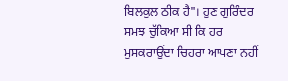ਬਿਲਕੁਲ ਠੀਕ ਹੈ"। ਹੁਣ ਗੁਰਿੰਦਰ ਸਮਝ ਚੁੱਕਿਆ ਸੀ ਕਿ ਹਰ ਮੁਸਕਰਾਉਂਦਾ ਚਿਹਰਾ ਆਪਣਾ ਨਹੀਂ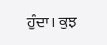ਹੁੰਦਾ। ਕੁਝ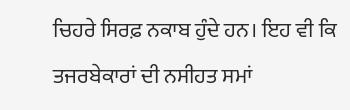ਚਿਹਰੇ ਸਿਰਫ਼ ਨਕਾਬ ਹੁੰਦੇ ਹਨ। ਇਹ ਵੀ ਕਿ ਤਜਰਬੇਕਾਰਾਂ ਦੀ ਨਸੀਹਤ ਸਮਾਂ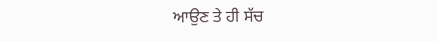ਆਉਣ ਤੇ ਹੀ ਸੱਚ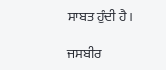ਸਾਬਤ ਹੁੰਦੀ ਹੈ।

ਜਸਬੀਰ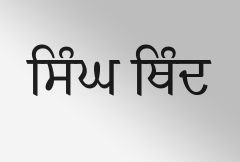ਸਿੰਘ ਥਿੰਦ